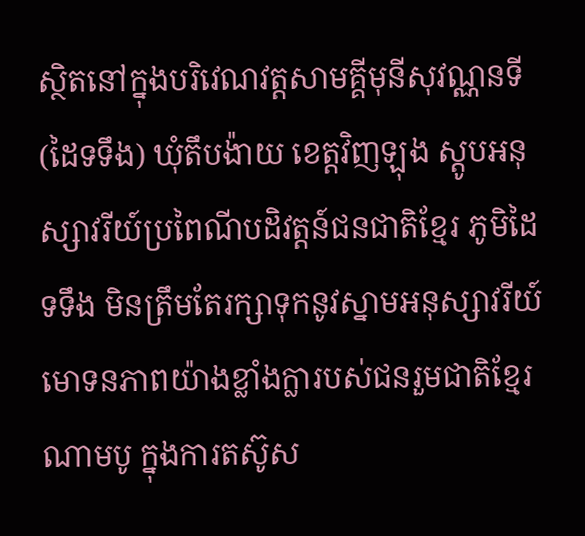ស្ថិតនៅក្នុងបរិវេណវត្តសាមគ្គីមុនីសុវណ្ណនទី (ដៃទទឹង) ឃុំតឹបង៉ាយ ខេត្តវិញឡុង ស្តូបអនុស្សាវរីយ៍ប្រពៃណីបដិវត្តន៍ជនជាតិខ្មែរ ភូមិដៃទទឹង មិនត្រឹមតែរក្សាទុកនូវស្នាមអនុស្សាវរីយ៍មោទនភាពយ៉ាងខ្លាំងក្លារបស់ជនរួមជាតិខ្មែរណាមបូ ក្នុងការតស៊ូស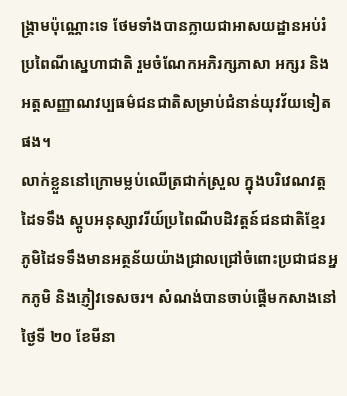ង្គ្រាមប៉ុណ្ណោះទេ ថែមទាំងបានក្លាយជាអាសយដ្ឋានអប់រំប្រពៃណីស្នេហាជាតិ រួមចំណែកអភិរក្សភាសា អក្សរ និងអត្តសញ្ញាណវប្បធម៌ជនជាតិសម្រាប់ជំនាន់យុវវ័យទៀតផង។
លាក់ខ្លួននៅក្រោមម្លប់ឈើត្រជាក់ស្រួល ក្នុងបរិវេណវត្តដៃទទឹង ស្តូបអនុស្សាវរីយ៍ប្រពៃណីបដិវត្តន៍ជនជាតិខ្មែរ ភូមិដៃទទឹងមានអត្ថន័យយ៉ាងជ្រាលជ្រៅចំពោះប្រជាជនអ្នកភូមិ និងភ្ញៀវទេសចរ។ សំណង់បានចាប់ផ្តើមកសាងនៅថ្ងៃទី ២០ ខែមីនា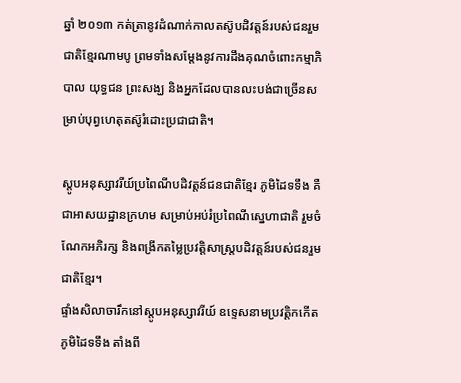ឆ្នាំ ២០១៣ កត់ត្រានូវដំណាក់កាលតស៊ូបដិវត្តន៍របស់ជនរួមជាតិខ្មែរណាមបូ ព្រមទាំងសម្តែងនូវការដឹងគុណចំពោះកម្មាភិបាល យុទ្ធជន ព្រះសង្ឃ និងអ្នកដែលបានលះបង់ជាច្រើនសម្រាប់បុព្វហេតុតស៊ូរំដោះប្រជាជាតិ។

ស្តូបអនុស្សាវរីយ៍ប្រពៃណីបដិវត្តន៍ជនជាតិខ្មែរ ភូមិដៃទទឹង គឺជាអាសយដ្ឋានក្រហម សម្រាប់អប់រំប្រពៃណីស្នេហាជាតិ រួមចំណែកអភិរក្ស និងពង្រីកតម្លៃប្រវត្តិសាស្ត្របដិវត្តន៍របស់ជនរួមជាតិខ្មែរ។
ផ្ទាំងសិលាចារឹកនៅស្តូបអនុស្សាវរីយ៍ ឧទ្ទេសនាមប្រវត្តិកកើតភូមិដៃទទឹង តាំងពី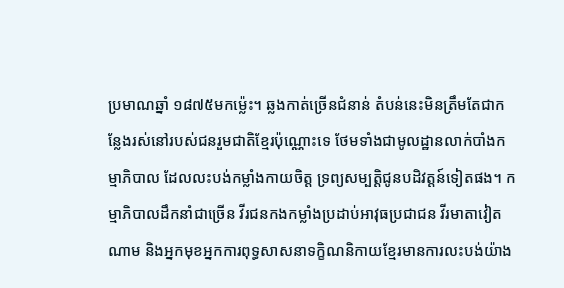ប្រមាណឆ្នាំ ១៨៧៥មកម្ល៉េះ។ ឆ្លងកាត់ច្រើនជំនាន់ តំបន់នេះមិនត្រឹមតែជាកន្លែងរស់នៅរបស់ជនរួមជាតិខ្មែរប៉ុណ្ណោះទេ ថែមទាំងជាមូលដ្ឋានលាក់បាំងកម្មាភិបាល ដែលលះបង់កម្លាំងកាយចិត្ត ទ្រព្យសម្បត្តិជូនបដិវត្តន៍ទៀតផង។ កម្មាភិបាលដឹកនាំជាច្រើន វីរជនកងកម្លាំងប្រដាប់អាវុធប្រជាជន វីរមាតាវៀតណាម និងអ្នកមុខអ្នកការពុទ្ធសាសនាទក្ខិណនិកាយខ្មែរមានការលះបង់យ៉ាង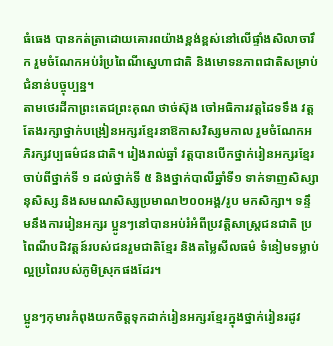ធំធេង បានកត់ត្រាដោយគោរពយ៉ាងខ្ពង់ខ្ពស់នៅលើផ្ទាំងសិលាចារឹក រួមចំណែកអប់រំប្រពៃណីស្នេហាជាតិ និងមោទនភាពជាតិសម្រាប់ជំនាន់បច្ចុប្បន្ន។
តាមថេរដីកាព្រះតេជព្រះគុណ ថាច់ស៊ុង ចៅអធិការវត្តដៃទទឹង វត្តតែងរក្សាថ្នាក់បង្រៀនអក្សរខ្មែរនាឱកាសវិស្សមកាល រួមចំណែកអភិរក្សវប្បធម៌ជនជាតិ។ រៀងរាល់ឆ្នាំ វត្តបានបើកថ្នាក់រៀនអក្សរខ្មែរចាប់ពីថ្នាក់ទី ១ ដល់ថ្នាក់ទី ៥ និងថ្នាក់បាលីឆ្នាំទី១ ទាក់ទាញសិស្សានុសិស្ស និងសមណសិស្សប្រមាណ២០០អង្គ/រូប មកសិក្សា។ ទន្ទឹមនឹងការរៀនអក្សរ ប្អូនៗនៅបានអប់រំអំពីប្រវត្តិសាស្ត្រជនជាតិ ប្រពៃណីបដិវត្តន៍របស់ជនរួមជាតិខ្មែរ និងតម្លៃសីលធម៌ ទំនៀមទម្លាប់ល្អប្រពៃរបស់ភូមិស្រុកផងដែរ។

ប្អូនៗកុមារកំពុងយកចិត្តទុកដាក់រៀនអក្សរខ្មែរក្នុងថ្នាក់រៀនរដូវ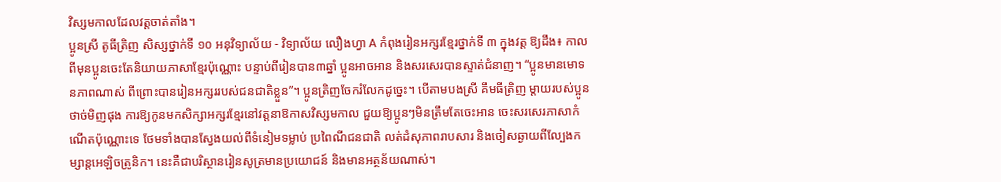វិស្សមកាលដែលវត្តចាត់តាំង។
ប្អូនស្រី តូធីត្រិញ សិស្សថ្នាក់ទី ១០ អនុវិទ្យាល័យ - វិទ្យាល័យ លឿងហ្វា A កំពុងរៀនអក្សរខ្មែរថ្នាក់ទី ៣ ក្នុងវត្ត ឱ្យដឹង៖ កាលពីមុនប្អូនចេះតែនិយាយភាសាខ្មែរប៉ុណ្ណោះ បន្ទាប់ពីរៀនបាន៣ឆ្នាំ ប្អូនអាចអាន និងសរសេរបានស្ទាត់ជំនាញ។ “ប្អូនមានមោទនភាពណាស់ ពីព្រោះបានរៀនអក្សររបស់ជនជាតិខ្លួន”។ ប្អូនត្រិញចែករំលែកដូច្នេះ។ បើតាមបងស្រី គឹមធីត្រិញ ម្តាយរបស់ប្អូន ថាច់មិញផុង ការឱ្យកូនមកសិក្សាអក្សរខ្មែរនៅវត្តនាឱកាសវិស្សមកាល ជួយឱ្យប្អូនៗមិនត្រឹមតែចេះអាន ចេះសរសេរភាសាកំណើតប៉ុណ្ណោះទេ ថែមទាំងបានស្វែងយល់ពីទំនៀមទម្លាប់ ប្រពៃណីជនជាតិ លត់ដំសុភាពរាបសារ និងចៀសឆ្ងាយពីល្បែងកម្សាន្តអេឡិចត្រូនិក។ នេះគឺជាបរិស្ថានរៀនសូត្រមានប្រយោជន៍ និងមានអត្ថន័យណាស់។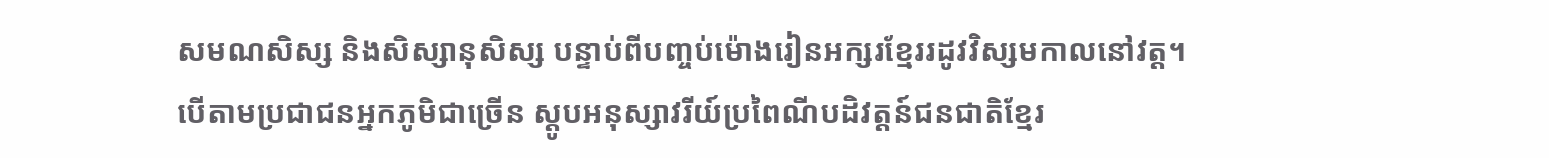សមណសិស្ស និងសិស្សានុសិស្ស បន្ទាប់ពីបញ្ចប់ម៉ោងរៀនអក្សរខ្មែររដូវវិស្សមកាលនៅវត្ត។
បើតាមប្រជាជនអ្នកភូមិជាច្រើន ស្តូបអនុស្សាវរីយ៍ប្រពៃណីបដិវត្តន៍ជនជាតិខ្មែរ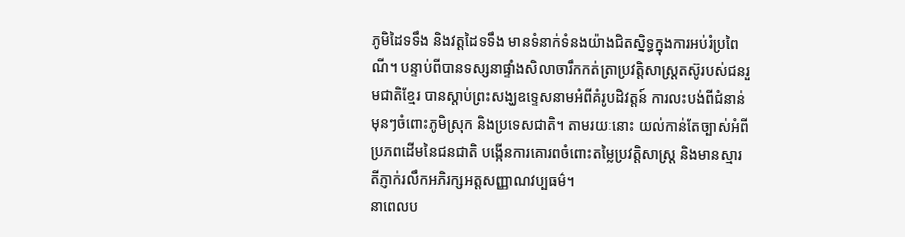ភូមិដៃទទឹង និងវត្តដៃទទឹង មានទំនាក់ទំនងយ៉ាងជិតស្និទ្ធក្នុងការអប់រំប្រពៃណី។ បន្ទាប់ពីបានទស្សនាផ្ទាំងសិលាចារឹកកត់ត្រាប្រវត្តិសាស្ត្រតស៊ូរបស់ជនរួមជាតិខ្មែរ បានស្តាប់ព្រះសង្ឃឧទ្ទេសនាមអំពីគំរូបដិវត្តន៍ ការលះបង់ពីជំនាន់មុនៗចំពោះភូមិស្រុក និងប្រទេសជាតិ។ តាមរយៈនោះ យល់កាន់តែច្បាស់អំពីប្រភពដើមនៃជនជាតិ បង្កើនការគោរពចំពោះតម្លៃប្រវត្តិសាស្ត្រ និងមានស្មារតីភ្ញាក់រលឹកអភិរក្សអត្តសញ្ញាណវប្បធម៌។
នាពេលប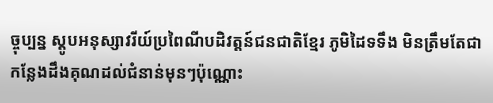ច្ចុប្បន្ន ស្តូបអនុស្សាវរីយ៍ប្រពៃណីបដិវត្តន៍ជនជាតិខ្មែរ ភូមិដៃទទឹង មិនត្រឹមតែជាកន្លែងដឹងគុណដល់ជំនាន់មុនៗប៉ុណ្ណោះ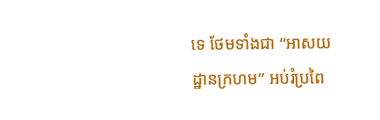ទេ ថែមទាំងជា “អាសយដ្ឋានក្រហម” អប់រំប្រពៃ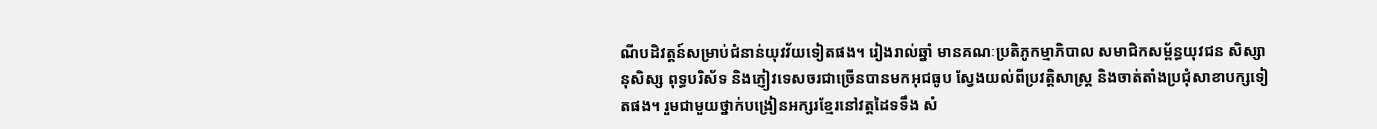ណីបដិវត្តន៍សម្រាប់ជំនាន់យុវវ័យទៀតផង។ រៀងរាល់ឆ្នាំ មានគណៈប្រតិភូកម្មាភិបាល សមាជិកសម្ព័ន្ធយុវជន សិស្សានុសិស្ស ពុទ្ធបរិស័ទ និងភ្ញៀវទេសចរជាច្រើនបានមកអុជធូប ស្វែងយល់ពីប្រវត្តិសាស្ត្រ និងចាត់តាំងប្រជុំសាខាបក្សទៀតផង។ រួមជាមួយថ្នាក់បង្រៀនអក្សរខ្មែរនៅវត្តដៃទទឹង សំ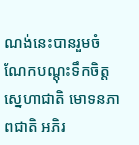ណង់នេះបានរួមចំណែកបណ្តុះទឹកចិត្តស្នេហាជាតិ មោទនភាពជាតិ អភិរ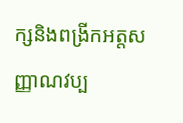ក្សនិងពង្រីកអត្តសញ្ញាណវប្ប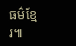ធម៌ខ្មែរ៕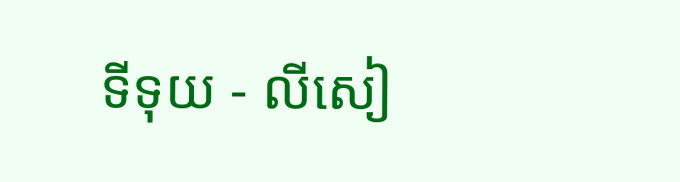ទីទុយ - លីសៀ